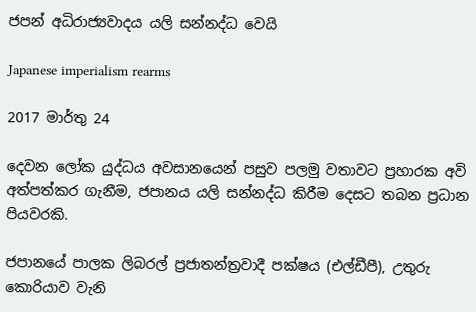ජපන් අධිරාජ්‍යවාදය යලි සන්නද්ධ වෙයි

Japanese imperialism rearms

2017 මාර්තු 24

දෙවන ලෝක යුද්ධය අවසානයෙන් පසුව පලමු වතාවට ප්‍රහාරක අවි අත්පත්කර ගැනීම, ජපානය යලි සන්නද්ධ කිරීම දෙසට තබන ප්‍රධාන පියවරකි.

ජපානයේ පාලක ලිබරල් ප්‍රජාතන්ත්‍රවාදී පක්ෂය (එල්ඩීපී), උතුරු කොරියාව වැනි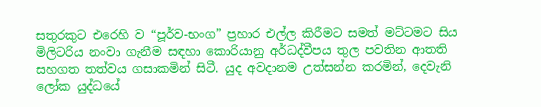සතුරකුට එරෙහි ව “පූර්ව-භංග” ප්‍රහාර එල්ල කිරීමට සමත් මට්ටමට සිය මිලිටරිය නංවා ගැනීම සඳහා කොරියානු අර්ධද්වීපය තුල පවතින ආතති සහගත තත්වය ගසාකමින් සිටී. යුද අවදානම උත්සන්න කරමින්, දෙවැනි ලෝක යුද්ධයේ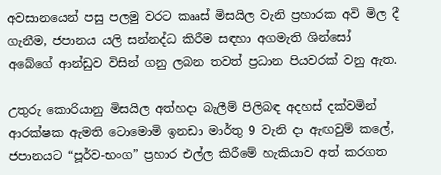අවසානයෙන් පසු පලමු වරට කෲස් මිසයිල වැනි ප්‍රහාරක අවි මිල දී ගැනීම, ජපානය යලි සන්නද්ධ කිරීම සඳහා අගමැති ශින්සෝ අබේගේ ආන්ඩුව විසින් ගනු ලබන තවත් ප්‍රධාන පියවරක් වනු ඇත.

උතුරු කොරියානු මිසයිල අත්හදා බැලීම් පිලිබඳ අදහස් දක්වමින් ආරක්ෂක ඇමති ටොමොමි ඉනඩා මාර්තු 9 වැනි දා ඇඟවුම් කලේ, ජපානයට “පූර්ව-භංග” ප්‍රහාර එල්ල කිරීමේ හැකියාව අත් කරගත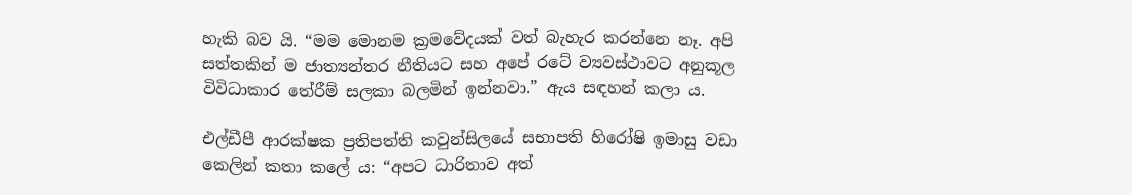හැකි බව යි. “මම මොනම ක්‍රමවේදයක් වත් බැහැර කරන්නෙ නෑ. අපි සත්තකින් ම ජාත්‍යන්තර නීතියට සහ අපේ රටේ ව්‍යවස්ථාවට අනුකූල විවිධාකාර තේරීම් සලකා බලමින් ඉන්නවා.” ඇය සඳහන් කලා ය.

එල්ඩීපී ආරක්ෂක ප්‍රතිපත්ති කවුන්සිලයේ සභාපති හිරෝෂි ඉමාසු වඩා කෙලින් කතා කලේ ය: “අපට ධාරිතාව අත්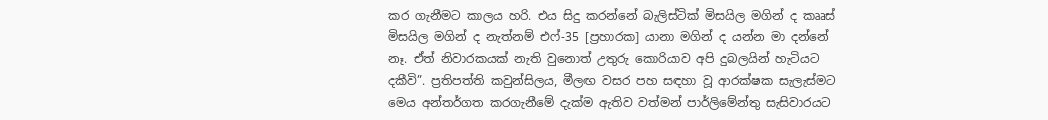කර ගැනීමට කාලය හරි. එය සිදු කරන්නේ බැලිස්ටික් මිසයිල මගින් ද කෲස් මිසයිල මගින් ද නැත්නම් එෆ්-35 [ප්‍රහාරක] යානා මගින් ද යන්න මා දන්නේ නෑ. ඒත් නිවාරකයක් නැති වුනොත් උතුරු කොරියාව අපි දුබලයින් හැටියට දකීවි”. ප්‍රතිපත්ති කවුන්සිලය, මීලඟ වසර පහ සඳහා වූ ආරක්ෂක සැලැස්මට මෙය අන්තර්ගත කරගැනීමේ දැක්ම ඇතිව වත්මන් පාර්ලිමේන්තු සැසිවාරයට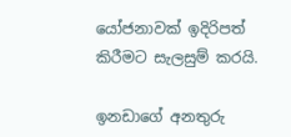යෝජනාවක් ඉදිරිපත් කිරීමට සැලසුම් කරයි.

ඉනඩාගේ අනතුරු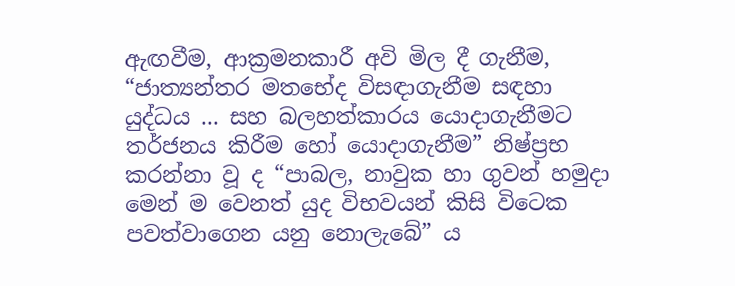ඇඟවීම, ආක්‍රමනකාරී අවි මිල දී ගැනීම, “ජාත්‍යන්තර මතභේද විසඳාගැනීම සඳහා යුද්ධය ... සහ බලහත්කාරය යොදාගැනීමට තර්ජනය කිරීම හෝ යොදාගැනීම” නිෂ්ප්‍රභ කරන්නා වූ ද “පාබල, නාවුක හා ගුවන් හමුදා මෙන් ම වෙනත් යුද විභවයන් කිසි විටෙක පවත්වාගෙන යනු නොලැබේ” ය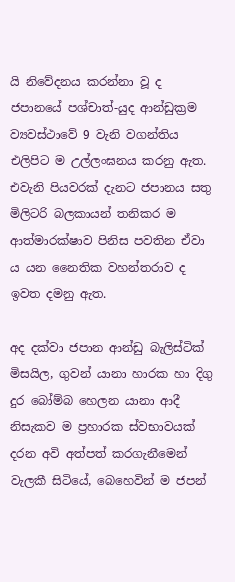යි නිවේදනය කරන්නා වූ ද ජපානයේ පශ්චාත්-යුද ආන්ඩුක්‍රම ව්‍යවස්ථාවේ 9 වැනි වගන්තිය එලිපිට ම උල්ලංඝනය කරනු ඇත. එවැනි පියවරක් දැනට ජපානය සතු මිලිටරි බලකායන් තනිකර ම ආත්මාරක්ෂාව පිනිස පවතින ඒවා ය යන නෛතික වහන්තරාව ද ඉවත දමනු ඇත.

අද දක්වා ජපාන ආන්ඩු බැලිස්ටික් මිසයිල, ගුවන් යානා හාරක හා දිගු දුර බෝම්බ හෙලන යානා ආදී නිසැකව ම ප්‍රහාරක ස්වභාවයක් දරන අවි අත්පත් කරගැනීමෙන් වැලකී සිටියේ, බෙහෙවින් ම ජපන්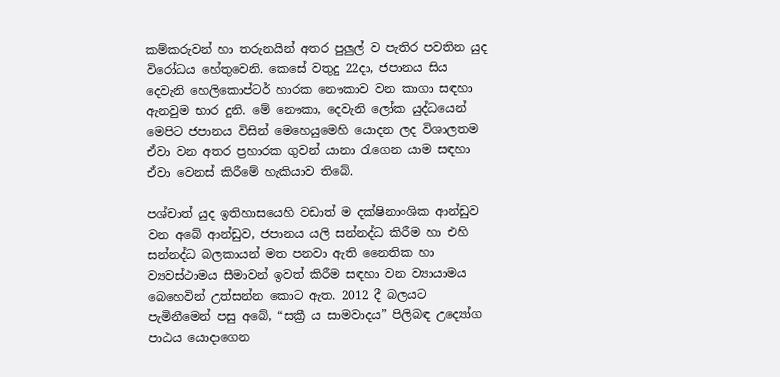කම්කරුවන් හා තරුනයින් අතර පුලුල් ව පැතිර පවතින යුද විරෝධය හේතුවෙනි. කෙසේ වතුදු 22දා, ජපානය සිය දෙවැනි හෙලිකොප්ටර් හාරක නෞකාව වන කාගා සඳහා ඇනවුම භාර දුනි. මේ නෞකා, දෙවැනි ලෝක යුද්ධයෙන් මෙපිට ජපානය විසින් මෙහෙයුමෙහි යොදන ලද විශාලතම ඒවා වන අතර ප්‍රහාරක ගුවන් යානා රැගෙන යාම සඳහා ඒවා වෙනස් කිරීමේ හැකියාව තිබේ.

පශ්චාත් යුද ඉතිහාසයෙහි වඩාත් ම දක්ෂිනාංශික ආන්ඩුව වන අබේ ආන්ඩුව, ජපානය යලි සන්නද්ධ කිරීම හා එහි සන්නද්ධ බලකායන් මත පනවා ඇති නෛතික හා ව්‍යවස්ථාමය සීමාවන් ඉවත් කිරීම සඳහා වන ව්‍යායාමය බෙහෙවින් උත්සන්න කොට ඇත. 2012 දී බලයට පැමිනීමෙන් පසු අබේ, “සක්‍රී ය සාමවාදය” පිලිබඳ උද්‍යෝග පාඨය යොදාගෙන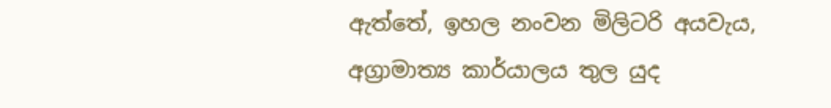ඇත්තේ, ඉහල නංවන මිලිටරි අයවැය, අග්‍රාමාත්‍ය කාර්යාලය තුල යුද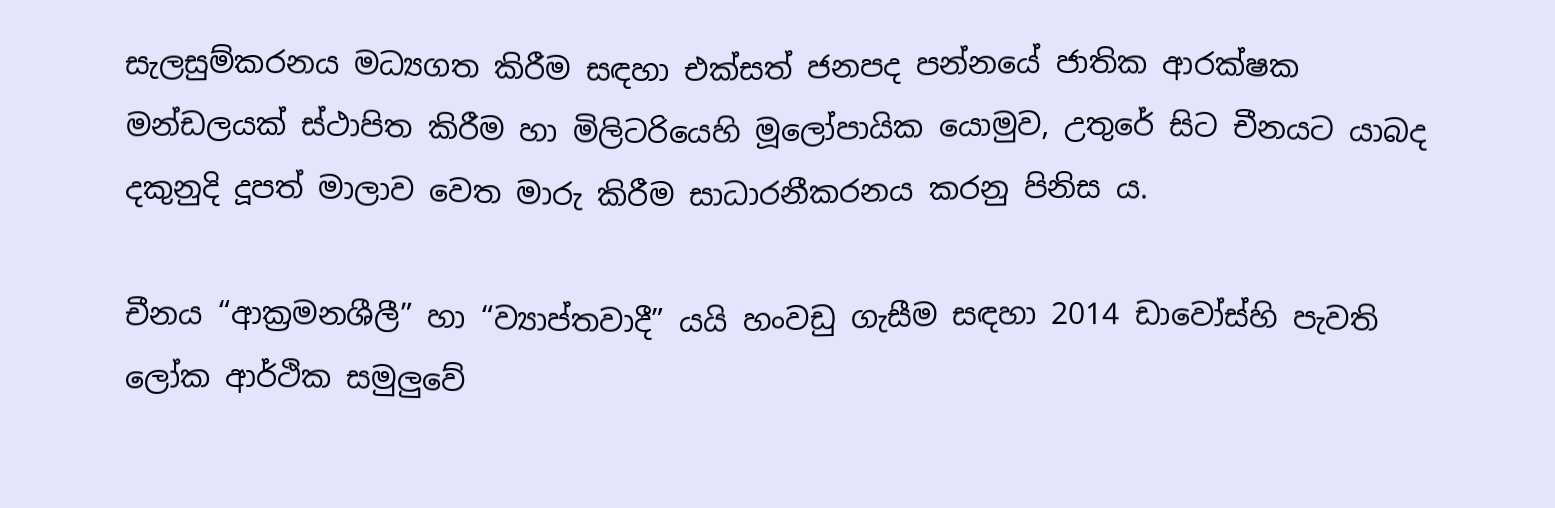සැලසුම්කරනය මධ්‍යගත කිරීම සඳහා එක්සත් ජනපද පන්නයේ ජාතික ආරක්ෂක මන්ඩලයක් ස්ථාපිත කිරීම හා මිලිටරියෙහි මූලෝපායික යොමුව, උතුරේ සිට චීනයට යාබද දකුනුදි දූපත් මාලාව වෙත මාරු කිරීම සාධාරනීකරනය කරනු පිනිස ය.

චීනය “ආක්‍රමනශීලී” හා “ව්‍යාප්තවාදී” යයි හංවඩු ගැසීම සඳහා 2014 ඩාවෝස්හි පැවති ලෝක ආර්ථික සමුලුවේ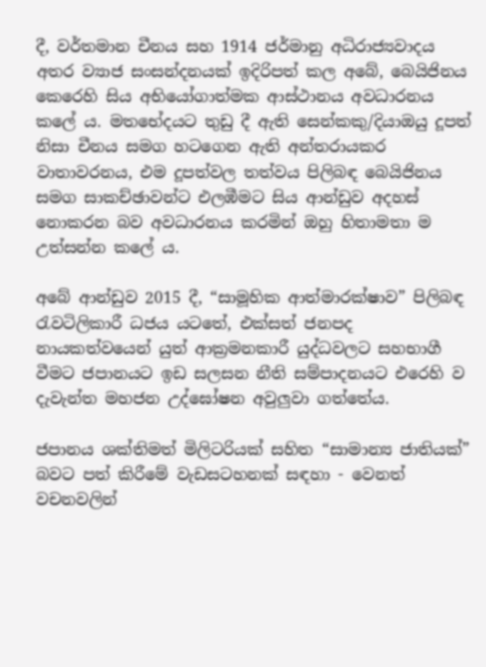දී, වර්තමාන චීනය සහ 1914 ජර්මානු අධිරාජ්‍යවාදය අතර ව්‍යාජ සංසන්දනයක් ඉදිරිපත් කල අබේ, බෙයිජිනය කෙරෙහි සිය අභියෝගාත්මක ආස්ථානය අවධාරනය කලේ ය. මතභේදයට තුඩු දී ඇති සෙන්කකු/දියාඔයු දූපත් නිසා චීනය සමග හටගෙන ඇති අන්තරායකර වාතාවරනය, එම දූපත්වල තත්වය පිලිබඳ බෙයිජිනය සමග සාකච්ඡාවන්ට එලඹීමට සිය ආන්ඩුව අදහස් නොකරන බව අවධාරනය කරමින් ඔහු හිතාමතා ම උත්සන්න කලේ ය.

අබේ ආන්ඩුව 2015 දී, “සාමූහික ආත්මාරක්ෂාව” පිලිබඳ රැවටිලිකාරී ධජය යටතේ, එක්සත් ජනපද නායකත්වයෙන් යුත් ආක්‍රමනකාරී යුද්ධවලට සහභාගී වීමට ජපානයට ඉඩ සලසන නීති සම්පාදනයට එරෙහි ව දැවැන්ත මහජන උද්ඝෝෂන අවුලුවා ගත්තේය.

ජපානය ශක්තිමත් මිලිටරියක් සහිත “සාමාන්‍ය ජාතියක්” බවට පත් කිරීමේ වැඩසටහනක් සඳහා - වෙනත් වචනවලින්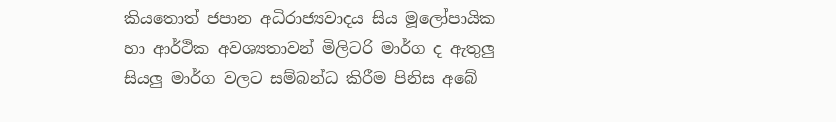කියතොත් ජපාන අධිරාජ්‍යවාදය සිය මූලෝපායික හා ආර්ථික අවශ්‍යතාවන් මිලිටරි මාර්ග ද ඇතුලු සියලු මාර්ග වලට සම්බන්ධ කිරීම පිනිස අබේ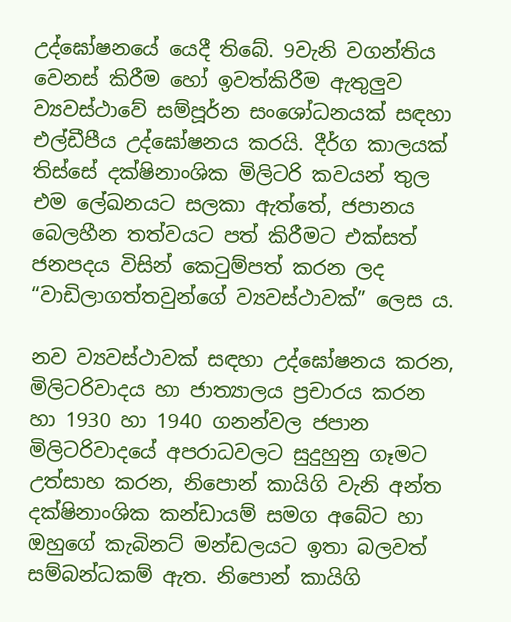උද්ඝෝෂනයේ යෙදී තිබේ. 9වැනි වගන්තිය වෙනස් කිරීම හෝ ඉවත්කිරීම ඇතුලුව ව්‍යවස්ථාවේ සම්පූර්න සංශෝධනයක් සඳහා එල්ඩීපීය උද්ඝෝෂනය කරයි. දීර්ග කාලයක් තිස්සේ දක්ෂිනාංශික මිලිටරි කවයන් තුල එම ලේඛනයට සලකා ඇත්තේ, ජපානය බෙලහීන තත්වයට පත් කිරීමට එක්සත් ජනපදය විසින් කෙටුම්පත් කරන ලද “වාඩිලාගත්තවුන්ගේ ව්‍යවස්ථාවක්” ලෙස ය.

නව ව්‍යවස්ථාවක් සඳහා උද්ඝෝෂනය කරන, මිලිටරිවාදය හා ජාත්‍යාලය ප්‍රචාරය කරන හා 1930 හා 1940 ගනන්වල ජපාන මිලිටරිවාදයේ අපරාධවලට සුදුහුනු ගෑමට උත්සාහ කරන, නිපොන් කායිගි වැනි අන්ත දක්ෂිනාංශික කන්ඩායම් සමග අබේට හා ඔහුගේ කැබිනට් මන්ඩලයට ඉතා බලවත් සම්බන්ධකම් ඇත. නිපොන් කායිගි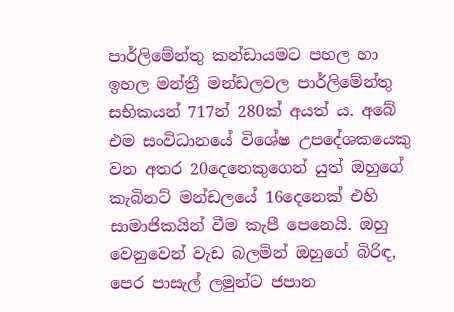පාර්ලිමේන්තු කන්ඩායමට පහල හා ඉහල මන්ත්‍රී මන්ඩලවල පාර්ලිමේන්තු සභිකයන් 717න් 280ක් අයත් ය. අබේ එම සංවිධානයේ විශේෂ උපදේශකයෙකු වන අතර 20දෙනෙකුගෙන් යුත් ඔහුගේ කැබිනට් මන්ඩලයේ 16දෙනෙක් එහි සාමාජිකයින් වීම කැපී පෙනෙයි. ඔහු වෙනුවෙන් වැඩ බලමින් ඔහුගේ බිරිඳ, පෙර පාසැල් ලමුන්ට ජපාන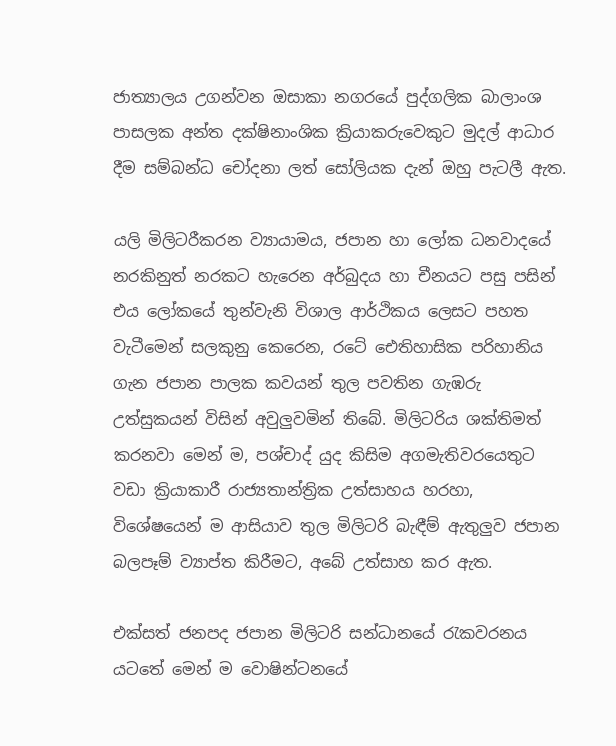ජාත්‍යාලය උගන්වන ඔසාකා නගරයේ පුද්ගලික බාලාංශ පාසලක අන්ත දක්ෂිනාංශික ක්‍රියාකරුවෙකුට මුදල් ආධාර දීම සම්බන්ධ චෝදනා ලත් සෝලියක දැන් ඔහු පැටලී ඇත.

යලි මිලිටරීකරන ව්‍යායාමය, ජපාන හා ලෝක ධනවාදයේ නරකිනුත් නරකට හැරෙන අර්බුදය හා චීනයට පසු පසින් එය ලෝකයේ තුන්වැනි විශාල ආර්ථිකය ලෙසට පහත වැටීමෙන් සලකුනු කෙරෙන, රටේ ඓතිහාසික පරිහානිය ගැන ජපාන පාලක කවයන් තුල පවතින ගැඹරු උත්සුකයන් විසින් අවුලුවමින් තිබේ. මිලිටරිය ශක්තිමත් කරනවා මෙන් ම, පශ්චාද් යුද කිසිම අගමැතිවරයෙතුට වඩා ක්‍රියාකාරී රාජ්‍යතාන්ත්‍රික උත්සාහය හරහා, විශේෂයෙන් ම ආසියාව තුල මිලිටරි බැඳීම් ඇතුලුව ජපාන බලපෑම් ව්‍යාප්ත කිරීමට, අබේ උත්සාහ කර ඇත.

එක්සත් ජනපද ජපාන මිලිටරි සන්ධානයේ රැකවරනය යටතේ මෙන් ම වොෂින්ටනයේ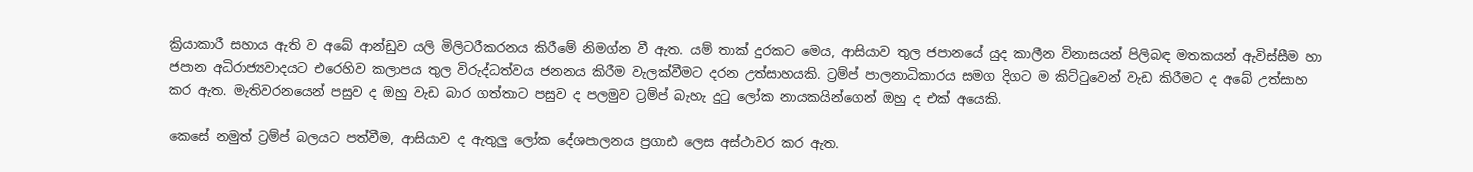ක්‍රියාකාරී සහාය ඇති ව අබේ ආන්ඩුව යලි මිලිටරීකරනය කිරීමේ නිමග්න වී ඇත. යම් තාක් දුරකට මෙය, ආසියාව තුල ජපානයේ යුද කාලීන විනාසයන් පිලිබඳ මතකයන් ඇවිස්සීම හා ජපාන අධිරාජ්‍යවාදයට එරෙහිව කලාපය තුල විරුද්ධත්වය ජනනය කිරීම වැලක්වීමට දරන උත්සාහයකි. ට්‍රම්ප් පාලනාධිකාරය සමග දිගට ම කිට්ටුවෙන් වැඩ කිරීමට ද අබේ උත්සාහ කර ඇත. මැතිවරනයෙන් පසුව ද ඔහු වැඩ බාර ගත්තාට පසුව ද පලමුව ට්‍රම්ප් බැහැ දුටු ලෝක නායකයින්ගෙන් ඔහු ද එක් අයෙකි.

කෙසේ නමුත් ට්‍රම්ප් බලයට පත්වීම, ආසියාව ද ඇතුලු ලෝක දේශපාලනය ප්‍රගාඪ ලෙස අස්ථාවර කර ඇත.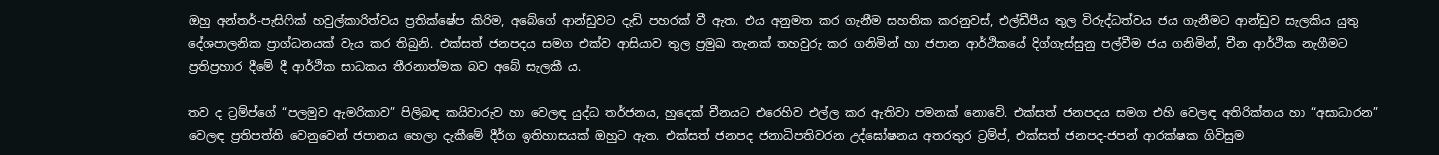ඔහු අන්තර්-පැසිෆික් හවුල්කාරිත්වය ප්‍රතික්ෂේප කිරිම, අබේගේ ආන්ඩුවට දැඩි පහරක් වී ඇත. එය අනුමත කර ගැනීම සහතික කරනුවස්, එල්ඩීපීය තුල විරුද්ධත්වය ජය ගැනීමට ආන්ඩුව සැලකිය යුතු දේශපාලනික ප්‍රාග්ධනයක් වැය කර තිබුනි. එක්සත් ජනපදය සමග එක්ව ආසියාව තුල ප්‍රමුඛ තැනක් තහවුරු කර ගනිමින් හා ජපාන ආර්ථිකයේ දිග්ගැස්සුනු පල්වීම ජය ගනිමින්, චීන ආර්ථික නැගීමට ප්‍රතිප්‍රහාර දීමේ දී ආර්ථික සාධකය තීරනාත්මක බව අබේ සැලකී ය.

තව ද ට්‍රම්ප්ගේ “පලමුව ඇමරිකාව” පිලිබඳ කයිවාරුව හා වෙලඳ යුද්ධ තර්ජනය, හුදෙක් චීනයට එරෙහිව එල්ල කර ඇතිවා පමනක් නොවේ. එක්සත් ජනපදය සමග එහි වෙලඳ අතිරික්තය හා “අසාධාරන” වෙලඳ ප්‍රතිපත්ති වෙනුවෙන් ජපානය හෙලා දැකීමේ දීර්ග ඉතිහාසයක් ඔහුට ඇත. එක්සත් ජනපද ජනාධිපතිවරන උද්ඝෝෂනය අතරතුර ට්‍රම්ප්, එක්සත් ජනපද-ජපන් ආරක්ෂක ගිවිසුම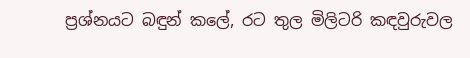ප්‍රශ්නයට බඳුන් කලේ, රට තුල මිලිටරි කඳවුරුවල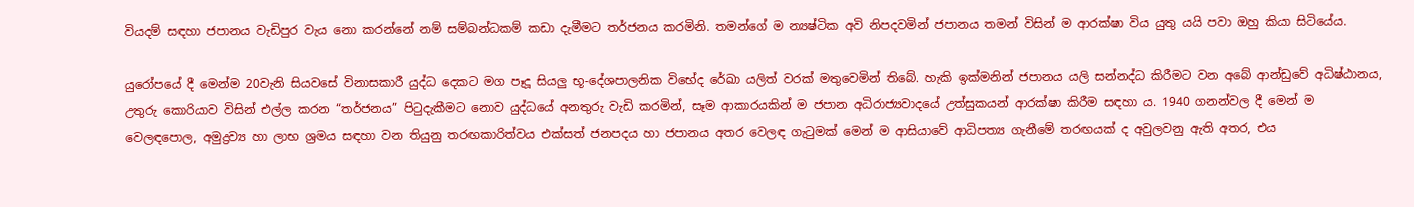වියදම් සඳහා ජපානය වැඩිපුර වැය නො කරන්නේ නම් සම්බන්ධකම් කඩා දැමීමට තර්ජනය කරමිනි. තමන්ගේ ම න්‍යෂ්ටික අවි නිපදවමින් ජපානය තමන් විසින් ම ආරක්ෂා විය යුතු යයි පවා ඔහු කියා සිටියේය.

යුරෝපයේ දී මෙන්ම 20වැනි සියවසේ විනාසකාරී යුද්ධ දෙකට මග පෑදූ සියලු භූ-දේශපාලනික විභේද රේඛා යලිත් වරක් මතුවෙමින් තිබේ. හැකි ඉක්මනින් ජපානය යලි සන්නද්ධ කිරීමට වන අබේ ආන්ඩුවේ අධිෂ්ඨානය, උතුරු කොරියාව විසින් එල්ල කරන “තර්ජනය” පිටුදැකීමට නොව යුද්ධයේ අනතුරු වැඩි කරමින්, සෑම ආකාරයකින් ම ජපාන අධිරාජ්‍යවාදයේ උත්සුකයන් ආරක්ෂා කිරීම සඳහා ය. 1940 ගනන්වල දී මෙන් ම වෙලඳපොල, අමුද්‍රව්‍ය හා ලාභ ශ්‍රමය සඳහා වන තියුනු තරඟකාරිත්වය එක්සත් ජනපදය හා ජපානය අතර වෙලඳ ගැටුමක් මෙන් ම ආසියාවේ ආධිපත්‍ය ගැනීමේ තරඟයක් ද අවුලවනු ඇති අතර, එය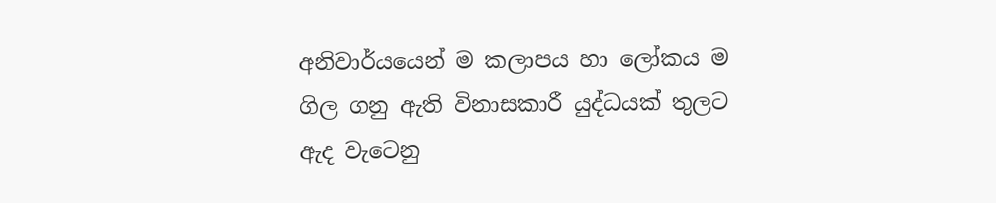අනිවාර්යයෙන් ම කලාපය හා ලෝකය ම ගිල ගනු ඇති විනාසකාරී යුද්ධයක් තුලට ඇද වැටෙනු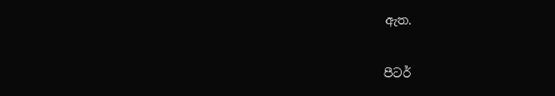ඇත.

පීටර්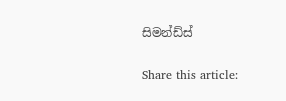සිමන්ඩ්ස්

Share this article: